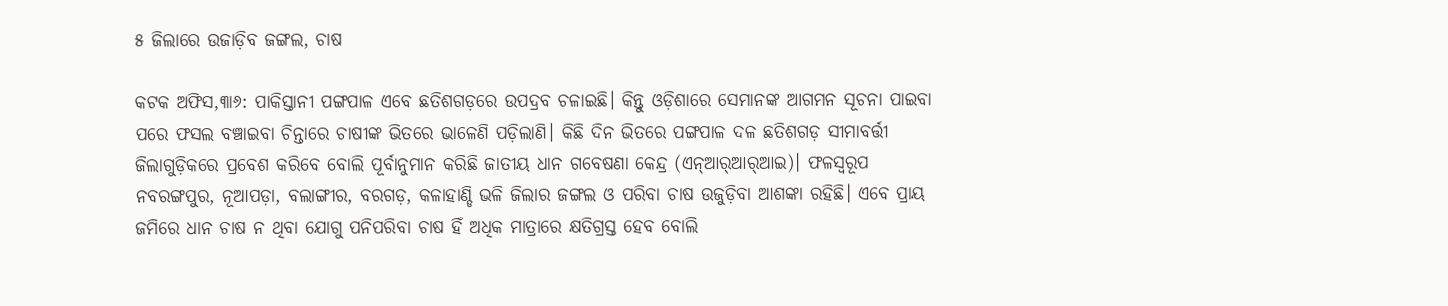୫ ଜିଲାରେ ଉଜାଡ଼ିବ ଜଙ୍ଗଲ, ଚାଷ

କଟକ ଅଫିସ,୩ା୬: ପାକିସ୍ତାନୀ ପଙ୍ଗପାଳ ଏବେ ଛତିଶଗଡ଼ରେ ଉପଦ୍ରବ ଚଳାଇଛି। କିନ୍ତୁ ଓଡ଼ିଶାରେ ସେମାନଙ୍କ ଆଗମନ ସୂଚନା ପାଇବା ପରେ ଫସଲ ବଞ୍ଚାଇବା ଚିନ୍ତାରେ ଚାଷୀଙ୍କ ଭିତରେ ଭାଳେଣି ପଡ଼ିଲାଣି। କିଛି ଦିନ ଭିତରେ ପଙ୍ଗପାଳ ଦଳ ଛତିଶଗଡ଼ ସୀମାବର୍ତ୍ତୀ ଜିଲାଗୁଡ଼ିକରେ ପ୍ରବେଶ କରିବେ ବୋଲି ପୂର୍ବାନୁମାନ କରିଛି ଜାତୀୟ ଧାନ ଗବେଷଣା କେନ୍ଦ୍ର (ଏନ୍‌ଆର୍‌ଆର୍‌ଆଇ)। ଫଳସ୍ବରୂପ ନବରଙ୍ଗପୁର, ନୂଆପଡ଼ା, ବଲାଙ୍ଗୀର, ବରଗଡ଼, କଳାହାଣ୍ଡି ଭଳି ଜିଲାର ଜଙ୍ଗଲ ଓ ପରିବା ଚାଷ ଉଜୁଡ଼ିବା ଆଶଙ୍କା ରହିଛି। ଏବେ ପ୍ରାୟ ଜମିରେ ଧାନ ଚାଷ ନ ଥିବା ଯୋଗୁ ପନିପରିବା ଚାଷ ହିଁ ଅଧିକ ମାତ୍ରାରେ କ୍ଷତିଗ୍ରସ୍ତ ହେବ ବୋଲି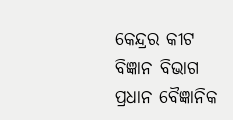କେନ୍ଦ୍ରର କୀଟ ବିଜ୍ଞାନ ବିଭାଗ ପ୍ରଧାନ ବୈଜ୍ଞାନିକ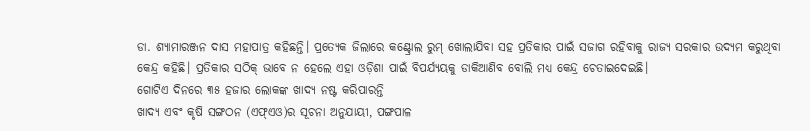ଡା. ଶ୍ୟାମାରଞ୍ଜନ ଦାସ ମହାପାତ୍ର କହିଛନ୍ତି। ପ୍ରତ୍ୟେକ ଜିଲାରେ କଣ୍ଟ୍ରୋଲ ରୁମ୍‌ ଖୋଲାଯିବା ସହ ପ୍ରତିକାର ପାଇଁ ସଜାଗ ରହିବାକୁ ରାଜ୍ୟ ସରକାର ଉଦ୍ୟମ କରୁଥିବା କେନ୍ଦ୍ର କହିଛି। ପ୍ରତିକାର ସଠିକ୍‌ ଭାବେ ନ ହେଲେ ଏହା ଓଡ଼ିଶା ପାଇଁ ବିପର୍ଯ୍ୟୟକୁ ଡାକିଆଣିବ ବୋଲି ମଧ୍ୟ କେନ୍ଦ୍ର ଚେତାଇଦେଇଛି।
ଗୋଟିଏ ଦିନରେ ୩୫ ହଜାର ଲୋକଙ୍କ ଖାଦ୍ୟ ନଷ୍ଟ କରିପାରନ୍ତି
ଖାଦ୍ୟ ଏବଂ କୃଷି ସଙ୍ଗଠନ (ଏଫ୍‌ଏଓ)ର ସୂଚନା ଅନୁଯାୟୀ, ପଙ୍ଗପାଳ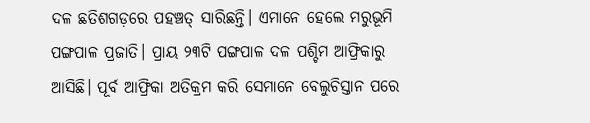ଦଳ ଛତିଶଗଡ଼ରେ ପହଞ୍ଚତ୍ ସାରିଛନ୍ତି। ଏମାନେ ହେଲେ ମରୁଭୂମି ପଙ୍ଗପାଳ ପ୍ରଜାତି। ପ୍ରାୟ ୨୩ଟି ପଙ୍ଗପାଳ ଦଳ ପଶ୍ଚିମ ଆଫ୍ରିକାରୁ ଆସିଛି। ପୂର୍ବ ଆଫ୍ରିକା ଅତିକ୍ରମ କରି ସେମାନେ ବେଲୁଚିସ୍ତାନ ପରେ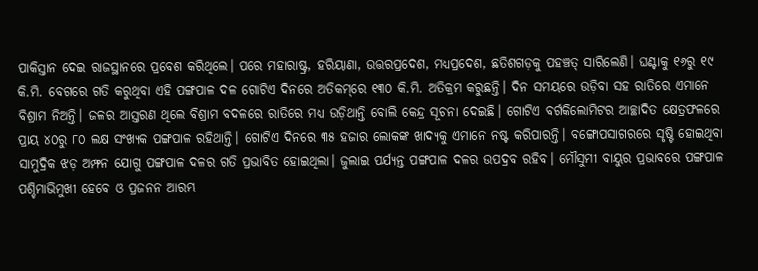ପାକିସ୍ତାନ ଦେଇ ରାଜସ୍ଥାନରେ ପ୍ରବେଶ କରିଥିଲେ। ପରେ ମହାରାଷ୍ଟ୍ର, ହରିୟାଣା, ଉତ୍ତରପ୍ରଦେଶ, ମଧ୍ୟପ୍ରଦେଶ, ଛତିଶଗଡ଼କୁ ପହଞ୍ଚତ୍ ସାରିଲେଣି। ଘଣ୍ଟାକୁ ୧୬ରୁ ୧୯ କି.ମି. ବେଗରେ ଗତି କରୁଥିବା ଏହି ପଙ୍ଗପାଳ ଦଳ ଗୋଟିଏ ଦିନରେ ଅତିକମ୍‌ରେ ୧୩୦ କି.ମି. ଅତିକ୍ରମ କରୁଛନ୍ତି। ଦିନ ସମୟରେ ଉଡ଼ିବା ସହ ରାତିରେ ଏମାନେ ବିଶ୍ରାମ ନିଅନ୍ତି। ଜଳର ଆସ୍ତରଣ ଥିଲେ ବିଶ୍ରାମ ବଦଳରେ ରାତିରେ ମଧ୍ୟ ଉଡ଼ିଥାନ୍ତି ବୋଲି କେନ୍ଦ୍ର ସୂଚନା ଦେଇଛି। ଗୋଟିଏ ବର୍ଗକିଲୋମିଟର ଆଚ୍ଛାଦିତ କ୍ଷେତ୍ରଫଳରେ ପ୍ରାୟ ୪୦ରୁ ୮୦ ଲକ୍ଷ ସଂଖ୍ୟକ ପଙ୍ଗପାଳ ରହିଥାନ୍ତି। ଗୋଟିଏ ଦିନରେ ୩୫ ହଜାର ଲୋକଙ୍କ ଖାଦ୍ୟକୁ ଏମାନେ ନଷ୍ଟ କରିପାରନ୍ତି। ବଙ୍ଗୋପସାଗରରେ ସୃଷ୍ଟି ହୋଇଥିବା ସାମୁଦ୍ରିକ ଝଡ଼ ଅମ୍ଫନ ଯୋଗୁ ପଙ୍ଗପାଳ ଦଳର ଗତି ପ୍ରଭାବିତ ହୋଇଥିଲା। ଜୁଲାଇ ପର୍ଯ୍ୟନ୍ତ ପଙ୍ଗପାଳ ଦଳର ଉପଦ୍ରବ ରହିବ। ମୌସୁମୀ ବାୟୁର ପ୍ରଭାବରେ ପଙ୍ଗପାଳ ପଶ୍ଚିମାଭିମୁଖୀ ହେବେ ଓ ପ୍ରଜନନ ଆରମ୍ଭ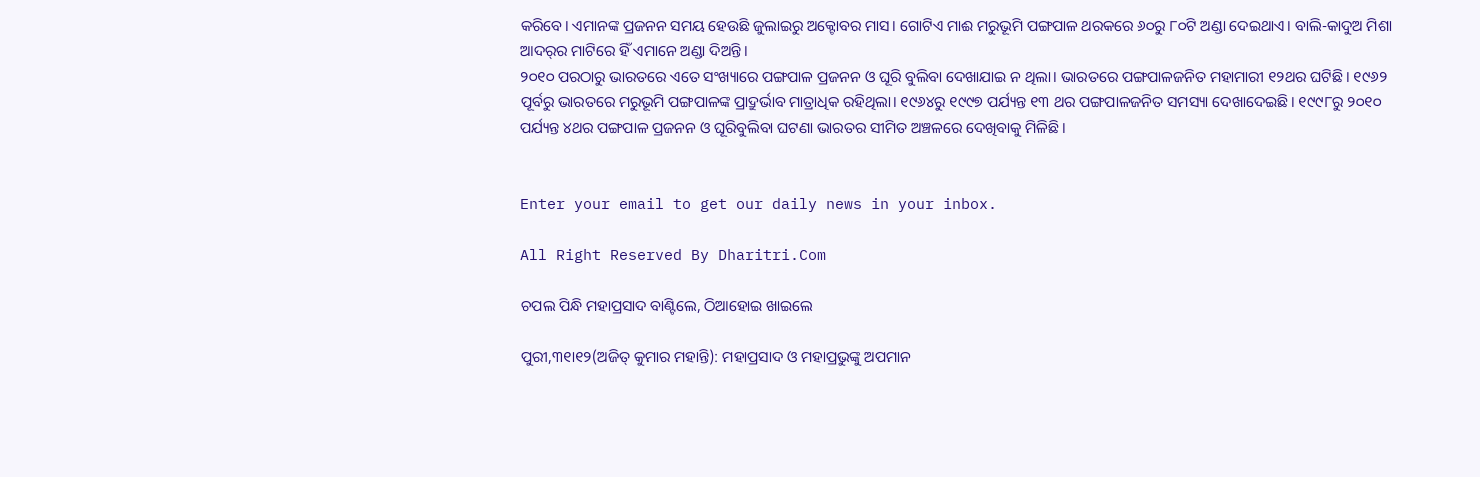କରିବେ। ଏମାନଙ୍କ ପ୍ରଜନନ ସମୟ ହେଉଛି ଜୁଲାଇରୁ ଅକ୍ଟୋବର ମାସ। ଗୋଟିଏ ମାଈ ମରୁଭୂମି ପଙ୍ଗପାଳ ଥରକରେ ୬୦ରୁ ୮୦ଟି ଅଣ୍ଡା ଦେଇଥାଏ। ବାଲି-କାଦୁଅ ମିଶା ଆଦର୍‌ର ମାଟିରେ ହିଁ ଏମାନେ ଅଣ୍ଡା ଦିଅନ୍ତି।
୨୦୧୦ ପରଠାରୁ ଭାରତରେ ଏତେ ସଂଖ୍ୟାରେ ପଙ୍ଗପାଳ ପ୍ରଜନନ ଓ ଘୂରି ବୁଲିବା ଦେଖାଯାଇ ନ ଥିଲା। ଭାରତରେ ପଙ୍ଗପାଳଜନିତ ମହାମାରୀ ୧୨ଥର ଘଟିଛି। ୧୯୬୨ ପୂର୍ବରୁ ଭାରତରେ ମରୁଭୂମି ପଙ୍ଗପାଳଙ୍କ ପ୍ରାଦ୍ରୁର୍ଭାବ ମାତ୍ରାଧିକ ରହିଥିଲା। ୧୯୬୪ରୁ ୧୯୯୭ ପର୍ଯ୍ୟନ୍ତ ୧୩ ଥର ପଙ୍ଗପାଳଜନିତ ସମସ୍ୟା ଦେଖାଦେଇଛି। ୧୯୯୮ରୁ ୨୦୧୦ ପର୍ଯ୍ୟନ୍ତ ୪ଥର ପଙ୍ଗପାଳ ପ୍ରଜନନ ଓ ଘୂରିବୁଲିବା ଘଟଣା ଭାରତର ସୀମିତ ଅଞ୍ଚଳରେ ଦେଖିବାକୁ ମିଳିଛି।


Enter your email to get our daily news in your inbox.

All Right Reserved By Dharitri.Com

ଚପଲ ପିନ୍ଧି ମହାପ୍ରସାଦ ବାଣ୍ଟିଲେ, ଠିଆହୋଇ ଖାଇଲେ

ପୁରୀ,୩୧ା୧୨(ଅଜିତ୍‌ କୁମାର ମହାନ୍ତି): ମହାପ୍ରସାଦ ଓ ମହାପ୍ରଭୁଙ୍କୁ ଅପମାନ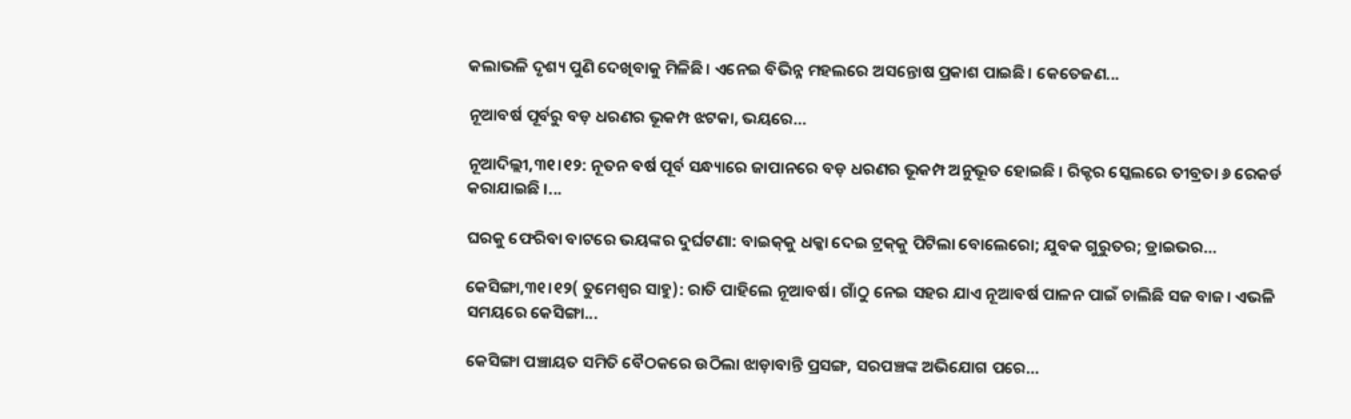କଲାଭଳି ଦୃଶ୍ୟ ପୁଣି ଦେଖିବାକୁ ମିଳିଛି। ଏନେଇ ବିଭିନ୍ନ ମହଲରେ ଅସନ୍ତୋଷ ପ୍ରକାଶ ପାଇଛି। କେତେଜଣ...

ନୂଆବର୍ଷ ପୂର୍ବରୁ ବଡ଼ ଧରଣର ଭୂକମ୍ପ ଝଟକା, ଭୟରେ…

ନୂଆଦିଲ୍ଲୀ,୩୧।୧୨: ନୂତନ ବର୍ଷ ପୂର୍ବ ସନ୍ଧ୍ୟାରେ ଜାପାନରେ ବଡ଼ ଧରଣର ଭୂକମ୍ପ ଅନୁଭୂତ ହୋଇଛି । ରିକ୍ଟର ସ୍କେଲରେ ତୀବ୍ରତା ୬ ରେକର୍ଡ କରାଯାଇଛି ।...

ଘରକୁ ଫେରିବା ବାଟରେ ଭୟଙ୍କର ଦୁର୍ଘଟଣା: ବାଇକ୍‌କୁ ଧକ୍କା ଦେଇ ଟ୍ରକ୍‌କୁ ପିଟିଲା ବୋଲେରୋ; ଯୁବକ ଗୁରୁତର; ଡ୍ରାଇଭର…

କେସିଙ୍ଗା,୩୧।୧୨( ତୁମେଶ୍ୱର ସାହୁ): ରାତି ପାହିଲେ ନୂଆବର୍ଷ। ଗାଁଠୁ ନେଇ ସହର ଯାଏ ନୂଆବର୍ଷ ପାଳନ ପାଇଁ ଚାଲିଛି ସଜ ବାଜ। ଏଭଳି ସମୟରେ କେସିଙ୍ଗା...

କେସିଙ୍ଗା ପଞ୍ଚାୟତ ସମିତି ବୈଠକରେ ଉଠିଲା ଝାଡ଼ାବାନ୍ତି ପ୍ରସଙ୍ଗ, ସରପଞ୍ଚଙ୍କ ଅଭିଯୋଗ ପରେ…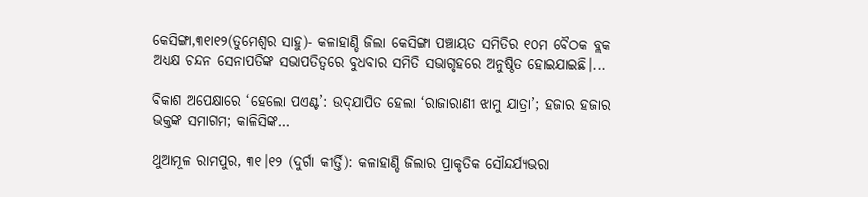କେସିଙ୍ଗା,୩୧ା୧୨(ତୁମେଶ୍ୱର ସାହୁ)- କଳାହାଣ୍ଡି ଜିଲା କେସିଙ୍ଗା ପଞ୍ଚାୟତ ସମିତିର ୧୦ମ ବୈଠକ ବ୍ଲକ ଅଧ୍ୟକ୍ଷ ଚନ୍ଦନ ସେନାପତିଙ୍କ ସଭାପତିତ୍ୱରେ ବୁଧବାର ସମିତି ସଭାଗୃହରେ ଅନୁଷ୍ଠିତ ହୋଇଯାଇଛି।...

ବିକାଶ ଅପେକ୍ଷାରେ ‘ହେଲୋ ପଏଣ୍ଟ’: ଉଦ୍‌ଯାପିତ ହେଲା ‘ରାଜାରାଣୀ ଝାମୁ ଯାତ୍ରା’; ହଜାର ହଜାର ଭକ୍ତଙ୍କ ସମାଗମ; କାଳିସିଙ୍କ…

ଥୁଆମୂଳ ରାମପୁର, ୩୧।୧୨ (ଦୁର୍ଗା କୀର୍ତ୍ତି): କଳାହାଣ୍ଡି ଜିଲାର ପ୍ରାକୃତିକ ସୌନ୍ଦର୍ଯ୍ୟଭରା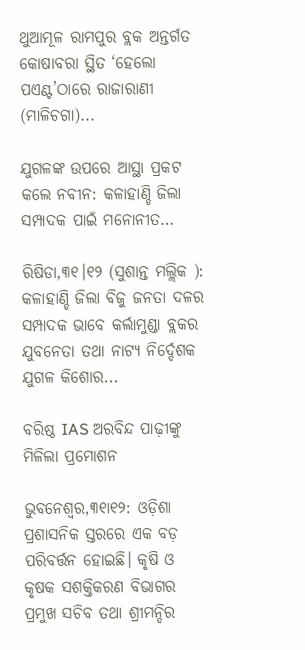ଥୁଆମୂଳ ରାମପୁର ବ୍ଲକ ଅନ୍ତର୍ଗତ କୋଷାବରା ସ୍ଥିତ ‘ହେଲୋ ପଏଣ୍ଟ’ଠାରେ ରାଜାରାଣୀ (ମାଳିଚଗା)...

ଯୁଗଳଙ୍କ ଉପରେ ଆସ୍ଥା ପ୍ରକଟ କଲେ ନବୀନ: କଳାହାଣ୍ଡି ଜିଲା ସମ୍ପାଦକ ପାଇଁ ମନୋନୀତ…

ରିଷିଡା,୩୧।୧୨ (ସୁଶାନ୍ତ ମଲ୍ଲିକ ): କଳାହାଣ୍ଡି ଜିଲା ବିଜୁ ଜନତା ଦଳର ସମ୍ପାଦକ ଭାବେ କର୍ଲାମୁଣ୍ଡା ବ୍ଲକର ଯୁବନେତା ତଥା ନାଟ୍ୟ ନିର୍ଦ୍ଦେଶକ ଯୁଗଳ କିଶୋର...

ବରିଷ୍ଠ IAS ଅରବିନ୍ଦ ପାଢ଼ୀଙ୍କୁ ମିଳିଲା ପ୍ରମୋଶନ

ଭୁବନେଶ୍ବର,୩୧ା୧୨: ଓଡ଼ିଶା ପ୍ରଶାସନିକ ସ୍ତରରେ ଏକ ବଡ଼ ପରିବର୍ତ୍ତନ ହୋଇଛି। କୃଷି ଓ କୃଷକ ସଶକ୍ତିକରଣ ବିଭାଗର ପ୍ରମୁଖ ସଚିବ ତଥା ଶ୍ରୀମନ୍ଦିର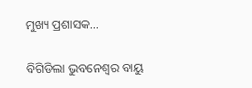ମୁଖ୍ୟ ପ୍ରଶାସକ...

ବିଗିଡିଲା ଭୁବନେଶ୍ୱର ବାୟୁ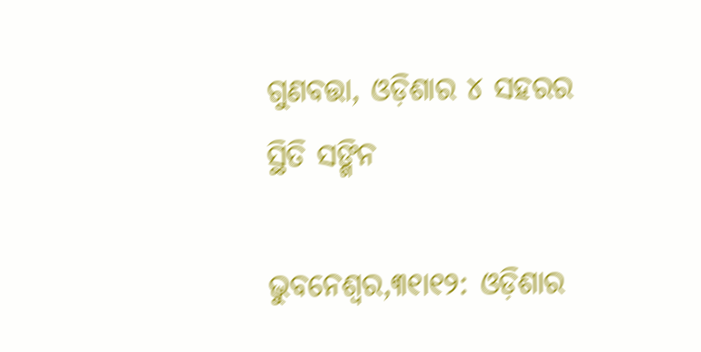ଗୁଣବତ୍ତା, ଓଡ଼ିଶାର ୪ ସହରର ସ୍ଥିତି ସଙ୍ଗିନ

ଭୁବନେଶ୍ବର,୩୧ା୧୨: ଓଡ଼ିଶାର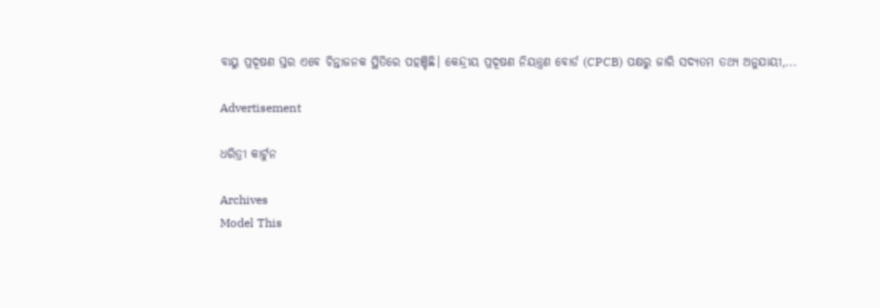ବାୟୁ ପ୍ରଦୂଷଣ ସ୍ତର ଏବେ ଚିନ୍ତାଜନକ ସ୍ଥିତିରେ ପହଞ୍ଚିଛି। କେନ୍ଦ୍ରୀୟ ପ୍ରଦୂଷଣ ନିୟନ୍ତ୍ରଣ ବୋର୍ଡ (CPCB) ପକ୍ଷରୁ ଜାରି ସଦ୍ୟତମ ତଥ୍ୟ ଅନୁଯାୟୀ,...

Advertisement

ଧରିତ୍ରୀ କାର୍ଟୁନ

Archives
Model This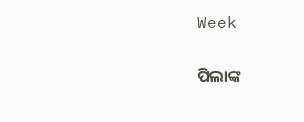Week

ପିଲାଙ୍କ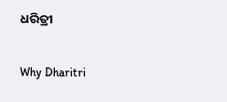ଧରିତ୍ରୀ

Why Dharitri